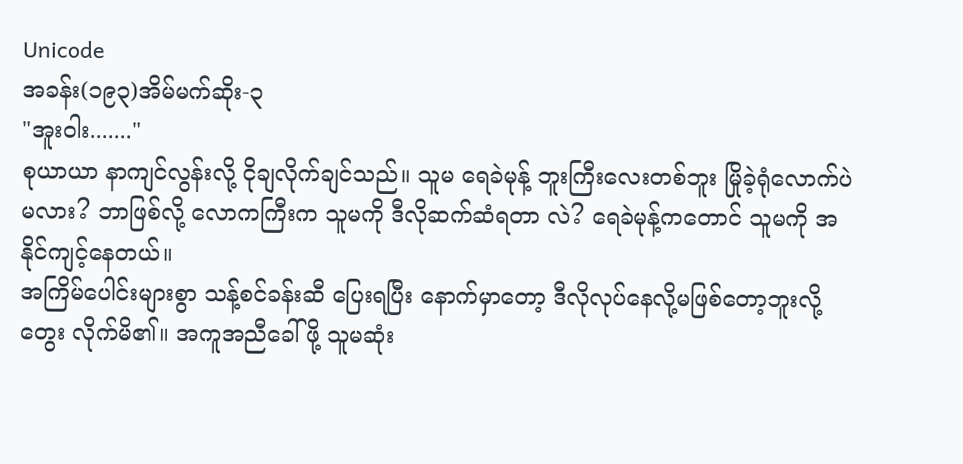Unicode
အခန်း(၁၉၃)အိမ်မက်ဆိုး-၃
"အူးဝါး......."
စုယာယာ နာကျင်လွန်းလို့ ငိုချလိုက်ချင်သည်။ သူမ ရေခဲမုန့် ဘူးကြီးလေးတစ်ဘူး မြိုခဲ့ရုံလောက်ပဲမလား? ဘာဖြစ်လို့ လောကကြီးက သူမကို ဒီလိုဆက်ဆံရတာ လဲ? ရေခဲမုန့်ကတောင် သူမကို အနိုင်ကျင့်နေတယ်။
အကြိမ်ပေါင်းများစွာ သန့်စင်ခန်းဆီ ပြေးရပြီး နောက်မှာတော့ ဒီလိုလုပ်နေလို့မဖြစ်တော့ဘူးလို့ တွေး လိုက်မိ၏။ အကူအညီခေါ်ဖို့ သူမဆုံး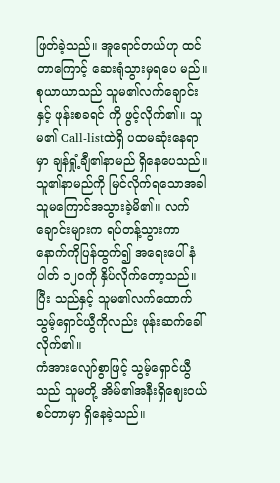ဖြတ်ခဲ့သည်။ အူရောင်တယ်ဟု ထင်တာကြောင့် ဆေးရုံသွားမှရပေ မည်။
စုယာယာသည် သူမ၏လက်ချောင်းနှင့် ဖုန်းစခရင် ကို ဖွင့်လိုက်၏။ သူမ၏ Call-listထဲရှိ ပထမဆုံးနေရာ မှာ ချန်ရှုံ့ချီ၏နာမည် ရှိနေပေသည်။ သူ၏နာမည်ကို မြင်လိုက်ရသောအခါ သူမကြောင်အသွားခဲ့မိ၏။ လက် ချောင်းများက ရပ်တန့်သွားကာ နောက်ကိုပြန်ထွက်၍ အရေးပေါ်နံပါတ် ၁၂၀ကို နှိပ်လိုက်တော့သည်။ ပြီး သည်နှင့် သူမ၏လက်ထောက် သွမ့်ရှောင်ယွီကိုလည်း ဖုန်းဆက်ခေါ်လိုက်၏။
ကံအားလျော်စွာဖြင့် သွမ့်ရှောင်ယွီသည် သူမတို့ အိမ်၏အနီးရှိဈေးဝယ်စင်တာမှာ ရှိနေခဲ့သည်။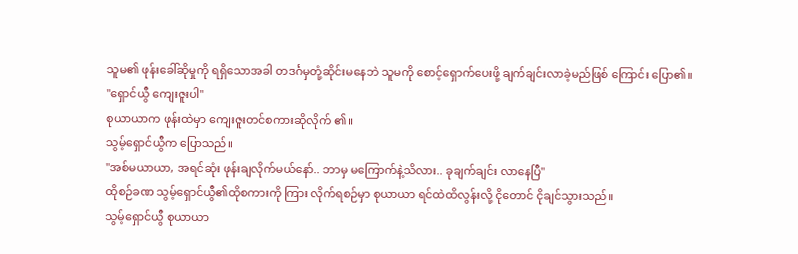သူမ၏ ဖုန်းခေါ်ဆိုမှုကို ရရှိသောအခါ တဒင်္ဂမှတုံ့ဆိုင်းမနေဘဲ သူမကို စောင့်ရှောက်ပေးဖို့ ချက်ချင်းလာခဲ့မည်ဖြစ် ကြောင်း ပြော၏။
"ရှောင်ယွီ ကျေးဇူးပါ"
စုယာယာက ဖုန်းထဲမှာ ကျေးဇူးတင်စကားဆိုလိုက် ၏။
သွမ့်ရှောင်ယွီက ပြောသည်။
"အစ်မယာယာ, အရင်ဆုံး ဖုန်းချလိုက်မယ်နော်.. ဘာမှ မကြောက်နဲ့သိလား.. ခုချက်ချင်း လာနေပြီ"
ထိုစဉ်ခဏ သွမ့်ရှောင်ယွီ၏ထိုစကားကို ကြား လိုက်ရစဉ်မှာ စုယာယာ ရင်ထဲထိလွန်းလို့ ငိုတောင် ငိုချင်သွားသည်။
သွမ့်ရှောင်ယွီ စုယာယာ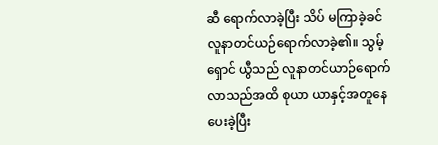ဆီ ရောက်လာခဲ့ပြီး သိပ် မကြာခဲ့ခင် လူနာတင်ယဉ်ရောက်လာခဲ့၏။ သွမ့်ရှောင် ယွီသည် လူနာတင်ယာဉ်ရောက်လာသည်အထိ စုယာ ယာနှင့်အတူနေပေးခဲ့ပြီး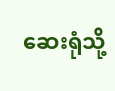ဆေးရုံသို့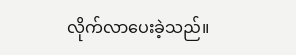လိုက်လာပေးခဲ့သည်။